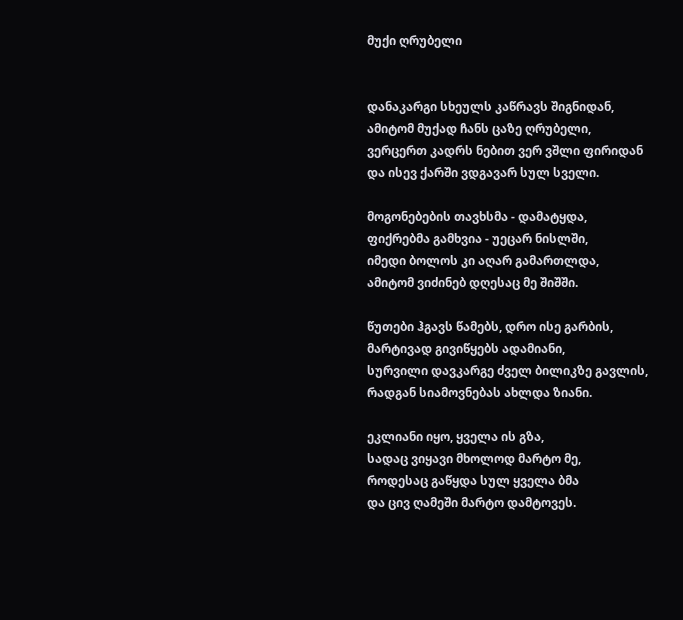მუქი ღრუბელი


დანაკარგი სხეულს კაწრავს შიგნიდან,
ამიტომ მუქად ჩანს ცაზე ღრუბელი,
ვერცერთ კადრს ნებით ვერ ვშლი ფირიდან
და ისევ ქარში ვდგავარ სულ სველი.

მოგონებების თავხსმა - დამატყდა,
ფიქრებმა გამხვია - უეცარ ნისლში,
იმედი ბოლოს კი აღარ გამართლდა,
ამიტომ ვიძინებ დღესაც მე შიშში.

წუთები ჰგავს წამებს, დრო ისე გარბის,
მარტივად გივიწყებს ადამიანი,
სურვილი დავკარგე ძველ ბილიკზე გავლის,
რადგან სიამოვნებას ახლდა ზიანი.

ეკლიანი იყო, ყველა ის გზა,
სადაც ვიყავი მხოლოდ მარტო მე,
როდესაც გაწყდა სულ ყველა ბმა
და ცივ ღამეში მარტო დამტოვეს.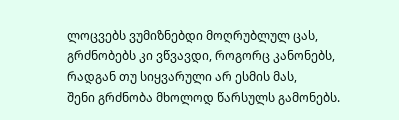ლოცვებს ვუმიზნებდი მოღრუბლულ ცას,
გრძნობებს კი ვწვავდი, როგორც კანონებს,
რადგან თუ სიყვარული არ ესმის მას,
შენი გრძნობა მხოლოდ წარსულს გამონებს.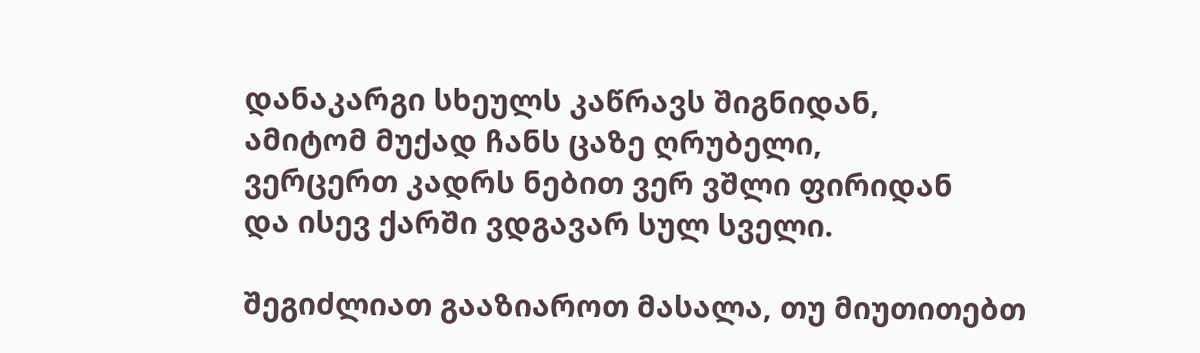დანაკარგი სხეულს კაწრავს შიგნიდან,
ამიტომ მუქად ჩანს ცაზე ღრუბელი,
ვერცერთ კადრს ნებით ვერ ვშლი ფირიდან
და ისევ ქარში ვდგავარ სულ სველი.

შეგიძლიათ გააზიაროთ მასალა, თუ მიუთითებთ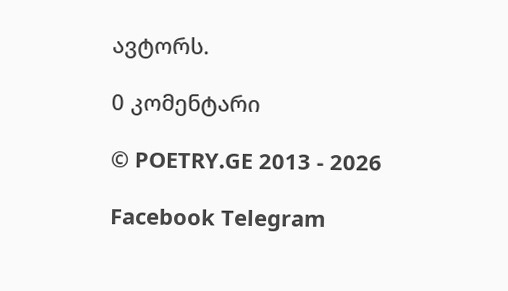ავტორს.

0 კომენტარი

© POETRY.GE 2013 - 2026

Facebook Telegram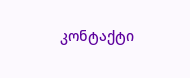კონტაქტი